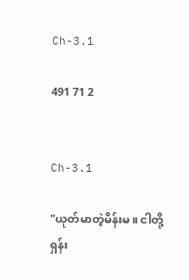Ch-3.1

491 71 2


Ch-3.1

"ယုတ်မာတဲ့မိန်းမ။ ငါတို့ရှန်း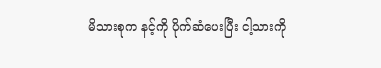မိသားစုက နင့်ကို ပိုက်ဆံပေးပြီး ငါ့သားကို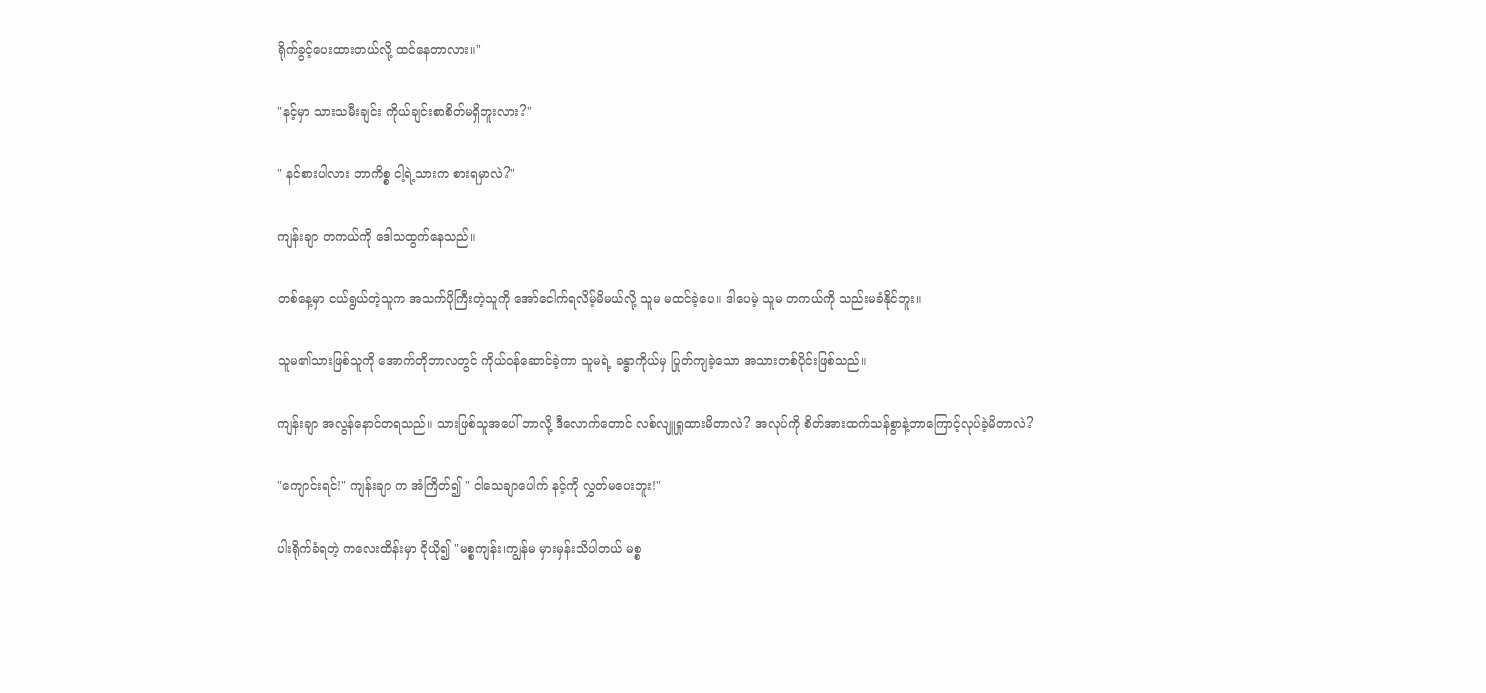ရိုက်ခွင့်ပေးထားတယ်လို့ ထင်နေတာလား။"

"နင့်မှာ သားသမီးချင်း ကိုယ်ချင်းစာစိတ်မရှိဘူးလား?"

" နင်စားပါလား ဘာကိစ္စ ငါ့ရဲ့သားက စားရမှာလဲ?"

ကျန်းချာ တကယ်ကို ဒေါသထွက်နေသည်။

တစ်နေ့မှာ ငယ်ရွယ်တဲ့သူက အသက်ပိုကြီးတဲ့သူကို အော်ငေါက်ရလိမ့်မိမယ်လို့ သူမ မထင်ခဲ့ပေ။ ဒါပေမဲ့ သူမ တကယ်ကို သည်းမခံနိုင်ဘူး။

သူမ၏သားဖြစ်သူကို အောက်တိုဘာလတွင် ကိုယ်ဝန်ဆောင်ခဲ့ကာ သူမရဲ့ ခန္ဓာကိုယ်မှ ပြုတ်ကျခဲ့သော အသားတစ်ပိုင်းဖြစ်သည်။

ကျန်းချာ အလွန်နောင်တရသည်။ သားဖြစ်သူအပေါ် ဘာလို့ ဒီလောက်တောင် လစ်လျူရှုထားမိတာလဲ? အလုပ်ကို စိတ်အားထက်သန်စွာနဲ့ဘာကြောင့်လုပ်ခဲ့မိတာလဲ?

"ကျောင်းရင်!" ကျန်းချာ က အံကြိတ်၍ " ငါသေချာပေါက် နင့်ကို လွှတ်မပေးဘူး!"

ပါးရိုက်ခံရတဲ့ ကလေးထိန်းမှာ ငိုယို၍ "မစ္စကျန်း၊ကျွန်မ မှားမှန်းသိပါတယ် မစ္စ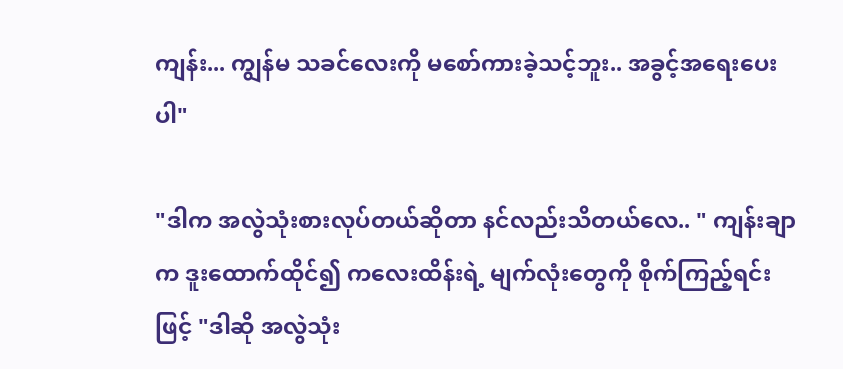ကျန်း... ကျွန်မ သခင်လေးကို မစော်ကားခဲ့သင့်ဘူး.. အခွင့်အရေးပေးပါ"

"ဒါက အလွဲသုံးစားလုပ်တယ်ဆိုတာ နင်လည်းသိတယ်လေ.. " ကျန်းချာ က ဒူးထောက်ထိုင်၍ ကလေးထိန်းရဲ့ မျက်လုံးတွေကို စိုက်ကြည့်ရင်းဖြင့် "ဒါဆို အလွဲသုံး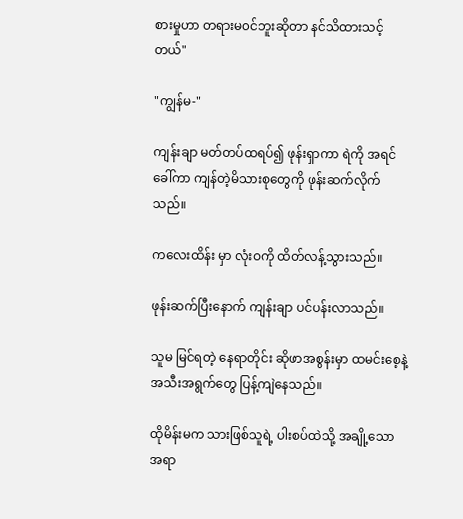စားမှုဟာ တရားမ၀င်ဘူးဆိုတာ နင်သိထားသင့်တယ်"

"ကျွန်မ-"

ကျန်းချာ မတ်တပ်ထရပ်၍ ဖုန်းရှာကာ ရဲကို အရင်ခေါ်ကာ ကျန်တဲ့မိသားစုတွေကို ဖုန်းဆက်လိုက်သည်။

ကလေးထိန်း မှာ လုံးဝကို ထိတ်လန့်သွားသည်။

ဖုန်းဆက်ပြီးနောက် ကျန်းချာ ပင်ပန်းလာသည်။

သူမ မြင်ရတဲ့ နေရာတိုင်း ဆိုဖာအစွန်းမှာ ထမင်းစေ့နဲ့အသီးအရွက်တွေ ပြန့်ကျဲနေသည်။

ထိုမိန်းမက သားဖြစ်သူရဲ့ ပါးစပ်ထဲသို့ အချို့သော အရာ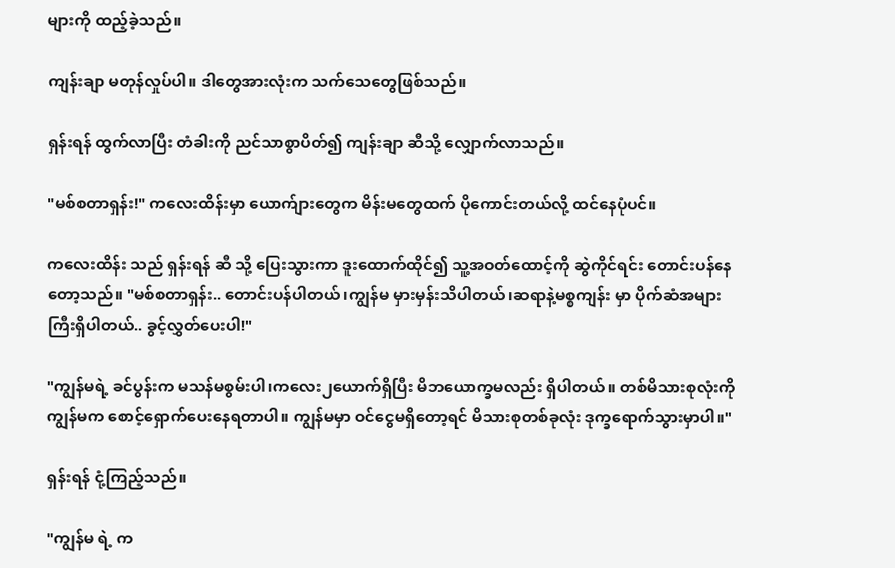များကို ထည့်ခဲ့သည်။

ကျန်းချာ မတုန်လှုပ်ပါ။ ဒါတွေအားလုံးက သက်သေတွေဖြစ်သည်။

ရှန်းရန် ထွက်လာပြီး တံခါးကို ညင်သာစွာပိတ်၍ ကျန်းချာ ဆီသို့ လျှောက်လာသည်။

"မစ်စတာရှန်း!" ကလေးထိန်းမှာ ယောက်ျားတွေက မိန်းမတွေထက် ပိုကောင်းတယ်လို့ ထင်နေပုံပင်။

ကလေးထိန်း သည် ရှန်းရန် ဆီ သို့ ပြေးသွားကာ ဒူးထောက်ထိုင်၍ သူ့အဝတ်ထောင့်ကို ဆွဲကိုင်ရင်း တောင်းပန်နေတော့သည်။ "မစ်စတာရှန်း.. တောင်းပန်ပါတယ်၊ကျွန်မ မှားမှန်းသိပါတယ်၊ဆရာနဲ့မစ္စကျန်း မှာ ပိုက်ဆံအများကြီးရှိပါတယ်.. ခွင့်လွှတ်ပေးပါ!"

"ကျွန်မရဲ့ ခင်ပွန်းက မသန်မစွမ်းပါ၊ကလေး၂ယောက်ရှိပြီး မိဘယောက္ခမလည်း ရှိပါတယ်။ တစ်မိသားစုလုံးကို ကျွန်မက စောင့်ရှောက်ပေးနေရတာပါ။ ကျွန်မမှာ ဝင်ငွေမရှိတော့ရင် မိသားစုတစ်ခုလုံး ဒုက္ခရောက်သွားမှာပါ။"

ရှန်းရန် ငုံ့ကြည့်သည်။

"ကျွန်မ ရဲ့ က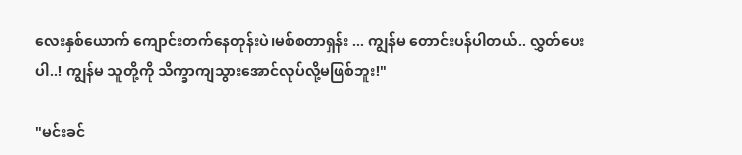လေးနှစ်ယောက် ကျောင်းတက်နေတုန်းပဲ၊မစ်စတာရှန်း ... ကျွန်မ တောင်းပန်ပါတယ်.. လွှတ်ပေးပါ..! ကျွန်မ သူတို့ကို သိက္ခာကျသွားအောင်လုပ်လို့မဖြစ်ဘူး!"

"မင်းခင်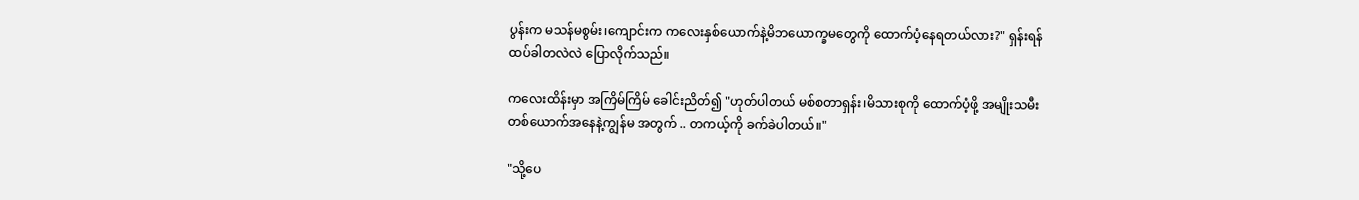ပွန်းက မသန်မစွမ်း၊ကျောင်းက ကလေးနှစ်ယောက်နဲ့မိဘယောက္ခမတွေကို ထောက်ပံ့နေရတယ်လား?" ရှန်းရန် ထပ်ခါတလဲလဲ ပြောလိုက်သည်။

ကလေးထိန်းမှာ အကြိမ်ကြိမ် ခေါင်းညိတ်၍ "ဟုတ်ပါတယ် မစ်စတာရှန်း၊မိသားစုကို ထောက်ပံ့ဖို့ အမျိုးသမီးတစ်ယောက်အနေနဲ့ကျွန်မ အတွက် .. တကယ့်ကို ခက်ခဲပါတယ်။"

"သို့ပေ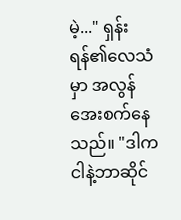မဲ့..." ရှန်းရန်၏လေသံမှာ အလွန်အေးစက်နေသည်။ "ဒါက ငါနဲ့ဘာဆိုင်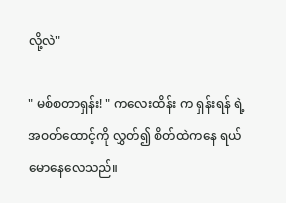လို့လဲ"

" မစ်စတာရှန်း! " ကလေးထိန်း က ရှန်းရန် ရဲ့အဝတ်ထောင့်ကို လွှတ်၍ စိတ်ထဲကနေ ရယ်မောနေလေသည်။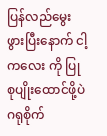ပြန်လည်မွေးဖွားပြီးနောက် ငါ့ကလေး ကို ပြုစုပျိုးထောင်ဖို့ပဲ ဂရုစိုက်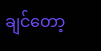ချင်တော့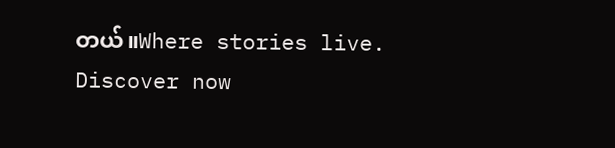တယ်။Where stories live. Discover now